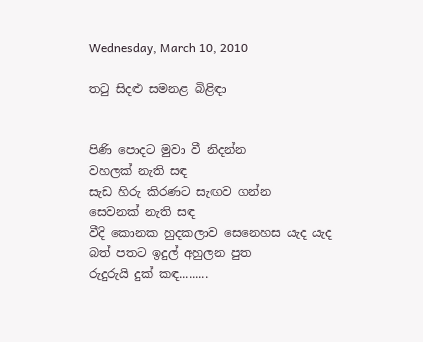Wednesday, March 10, 2010

තටු සිදළු සමනළ බිළිඳා


පිණි පොදට මුවා වී නිදන්න
වහලක් නැති සඳ
සැඩ හිරු කිරණට සැඟව ගන්න
සෙවනක් නැති සඳ
වීදි කොනක හුදකලාව සෙනෙහස යැද යැද
බත් පතට ඉදුල් අහුලන පුත
රුදුරුයි දුක් කඳ.........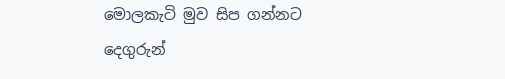මොලකැටි මුව සිප ගන්නට
දෙගුරුන්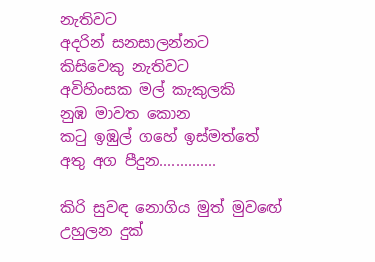නැතිවට
අදරින් සනසාලන්නට
කිසිවෙකු නැතිවට
අවිහිංසක මල් කැකුලකි
නුඹ මාවත කොන
කටු ඉඹුල් ගහේ ඉස්මත්තේ
අතු අග පීදුන..............

කිරි සුවඳ නොගිය මුත් මුවඟේ
උහුලන දුක්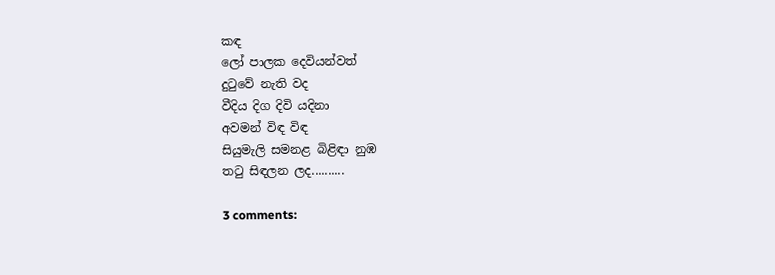කඳ
ලෝ පාලක දෙවියන්වත්
දුටුවේ නැති වද
වීදිය දිග දිවි යදිනා
අවමන් විඳ විඳ
සියුමැලි සමනළ බිළිඳා නුඹ
තටු සිඳලන ලද..........

3 comments: